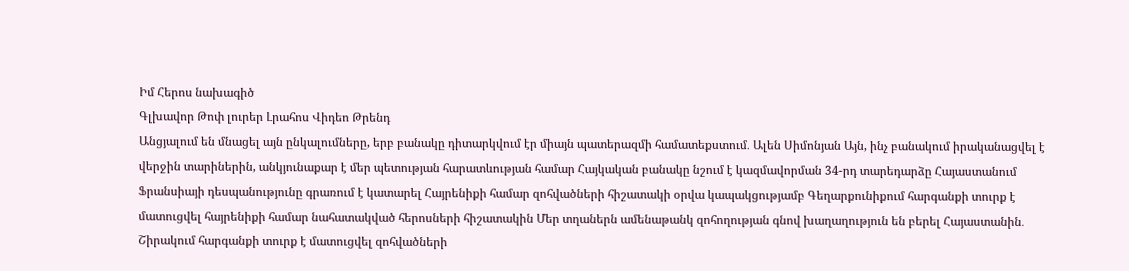Իմ Հերոս նախագիծ
Գլխավոր Թոփ լուրեր Լրահոս Վիդեո Թրենդ
Անցյալում են մնացել այն ընկալումները, երբ բանակը դիտարկվում էր միայն պատերազմի համատեքստում․ Ալեն Սիմոնյան Այն, ինչ բանակում իրականացվել է վերջին տարիներին, անկյունաքար է մեր պետության հարատևության համար Հայկական բանակը նշում է կազմավորման 34-րդ տարեդարձը Հայաստանում Ֆրանսիայի դեսպանությունը գրառում է կատարել Հայրենիքի համար զոհվածների հիշատակի օրվա կապակցությամբ Գեղարքունիքում հարգանքի տուրք է մատուցվել հայրենիքի համար նահատակված հերոսների հիշատակին Մեր տղաներն ամենաթանկ զոհողության գնով խաղաղություն են բերել Հայաստանին․ Շիրակում հարգանքի տուրք է մատուցվել զոհվածների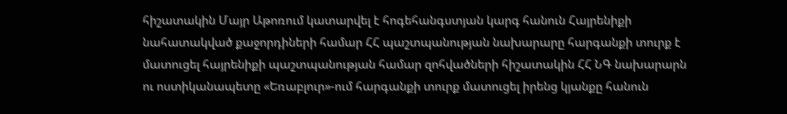հիշատակին Մայր Աթոռում կատարվել է հոգեհանգստյան կարգ հանուն Հայրենիքի նահատակված քաջորդիների համար ՀՀ պաշտպանության նախարարը հարգանքի տուրք է մատուցել հայրենիքի պաշտպանության համար զոհվածների հիշատակին ՀՀ ՆԳ նախարարն ու ոստիկանապետը «Եռաբլուր»-ում հարգանքի տուրք մատուցել իրենց կյանքը հանուն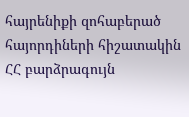հայրենիքի զոհաբերած հայորդիների հիշատակին ՀՀ բարձրագույն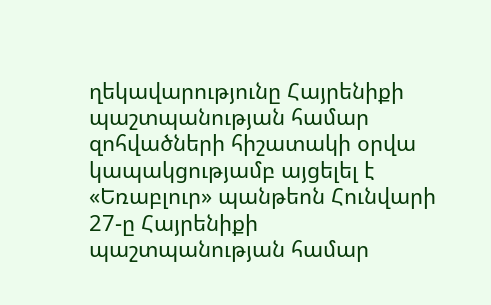ղեկավարությունը Հայրենիքի պաշտպանության համար զոհվածների հիշատակի օրվա կապակցությամբ այցելել է «Եռաբլուր» պանթեոն Հունվարի 27-ը Հայրենիքի պաշտպանության համար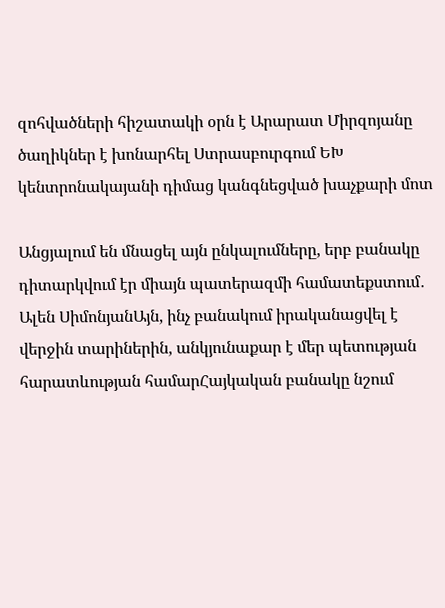զոհվածների հիշատակի օրն է Արարատ Միրզոյանը ծաղիկներ է խոնարհել Ստրասբուրգում ԵԽ կենտրոնակայանի դիմաց կանգնեցված խաչքարի մոտ

Անցյալում են մնացել այն ընկալումները, երբ բանակը դիտարկվում էր միայն պատերազմի համատեքստում․ Ալեն ՍիմոնյանԱյն, ինչ բանակում իրականացվել է վերջին տարիներին, անկյունաքար է մեր պետության հարատևության համարՀայկական բանակը նշում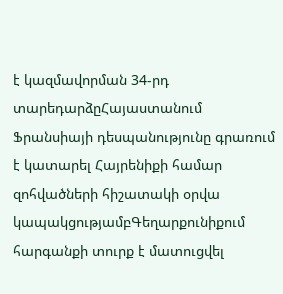է կազմավորման 34-րդ տարեդարձըՀայաստանում Ֆրանսիայի դեսպանությունը գրառում է կատարել Հայրենիքի համար զոհվածների հիշատակի օրվա կապակցությամբԳեղարքունիքում հարգանքի տուրք է մատուցվել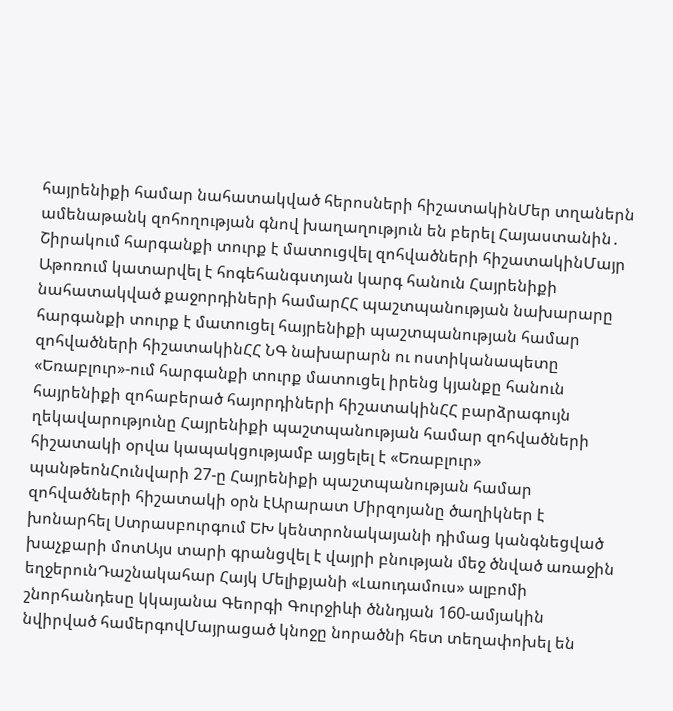հայրենիքի համար նահատակված հերոսների հիշատակինՄեր տղաներն ամենաթանկ զոհողության գնով խաղաղություն են բերել Հայաստանին․ Շիրակում հարգանքի տուրք է մատուցվել զոհվածների հիշատակինՄայր Աթոռում կատարվել է հոգեհանգստյան կարգ հանուն Հայրենիքի նահատակված քաջորդիների համարՀՀ պաշտպանության նախարարը հարգանքի տուրք է մատուցել հայրենիքի պաշտպանության համար զոհվածների հիշատակինՀՀ ՆԳ նախարարն ու ոստիկանապետը «Եռաբլուր»-ում հարգանքի տուրք մատուցել իրենց կյանքը հանուն հայրենիքի զոհաբերած հայորդիների հիշատակինՀՀ բարձրագույն ղեկավարությունը Հայրենիքի պաշտպանության համար զոհվածների հիշատակի օրվա կապակցությամբ այցելել է «Եռաբլուր» պանթեոնՀունվարի 27-ը Հայրենիքի պաշտպանության համար զոհվածների հիշատակի օրն էԱրարատ Միրզոյանը ծաղիկներ է խոնարհել Ստրասբուրգում ԵԽ կենտրոնակայանի դիմաց կանգնեցված խաչքարի մոտԱյս տարի գրանցվել է վայրի բնության մեջ ծնված առաջին եղջերունԴաշնակահար Հայկ Մելիքյանի «Լաուդամուս» ալբոմի շնորհանդեսը կկայանա Գեորգի Գուրջիևի ծննդյան 160-ամյակին նվիրված համերգովՄայրացած կնոջը նորածնի հետ տեղափոխել են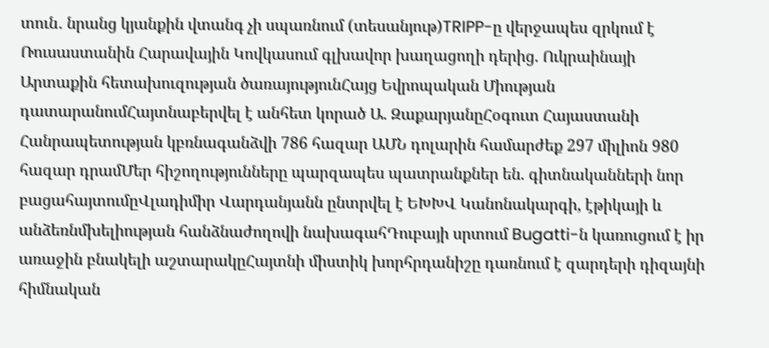տուն․ նրանց կյանքին վտանգ չի սպառնում (տեսանյութ)TRIPP-ը վերջապես զրկում է Ռուսաստանին Հարավային Կովկասում գլխավոր խաղացողի դերից. Ուկրաինայի Արտաքին հետախուզության ծառայությունՀայց Եվրոպական Միության դատարանումՀայտնաբերվել է անհետ կորած Ա. ԶաքարյանըՀօգուտ Հայաստանի Հանրապետության կբռնագանձվի 786 հազար ԱՄՆ դոլարին համարժեք 297 միլիոն 980 հազար դրամՄեր հիշողությունները պարզապես պատրանքներ են. գիտնականների նոր բացահայտումըՎլադիմիր Վարդանյանն ընտրվել է ԵԽԽՎ Կանոնակարգի, էթիկայի և անձեռնմխելիության հանձնաժողովի նախագահԴուբայի սրտում Bugatti-ն կառուցում է իր առաջին բնակելի աշտարակըՀայտնի միստիկ խորհրդանիշը դառնում է զարդերի դիզայնի հիմնական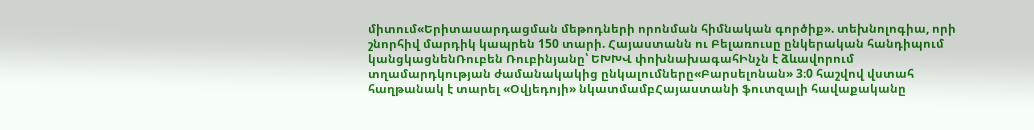միտում«Երիտասարդացման մեթոդների որոնման հիմնական գործիք». տեխնոլոգիա, որի շնորհիվ մարդիկ կապրեն 150 տարի. Հայաստանն ու Բելառուսը ընկերական հանդիպում կանցկացնենՌուբեն Ռուբինյանը՝ ԵԽԽՎ փոխնախագահԻնչն է ձևավորում տղամարդկության ժամանակակից ընկալումները«Բարսելոնան» 3։0 հաշվով վստահ հաղթանակ է տարել «Օվյեդոյի» նկատմամբՀայաստանի ֆուտզալի հավաքականը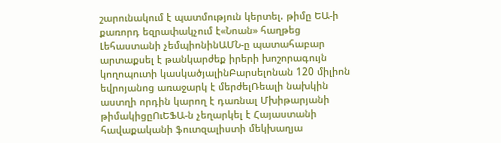շարունակում է պատմություն կերտել. թիմը ԵԱ-ի քառորդ եզրափակչում է«Նոան» հաղթեց Լեհաստանի չեմպիոնինԱՄՆ-ը պատահաբար արտաքսել է թանկարժեք իրերի խոշորագույն կողոպուտի կասկածյալինԲարսելոնան 120 միլիոն եվրոյանոց առաջարկ է մերժելՌեալի նախկին աստղի որդին կարող է դառնալ Մխիթարյանի թիմակիցըՈւԵՖԱ-ն չեղարկել է Հայաստանի հավաքականի ֆուտզալիստի մեկխաղյա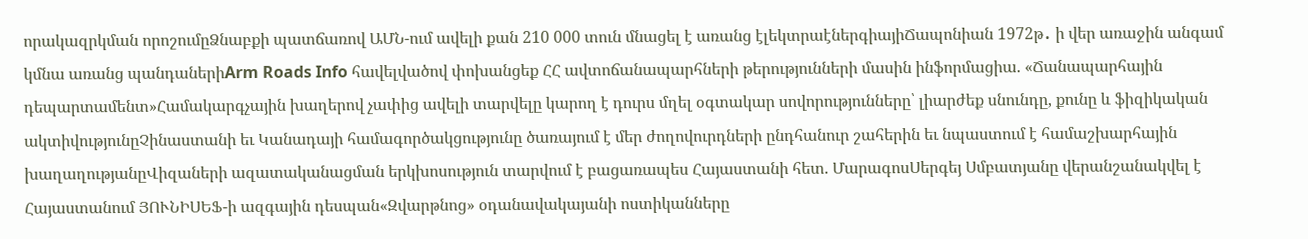որակազրկման որոշումըՁնաբքի պատճառով ԱՄՆ-ում ավելի քան 210 000 տուն մնացել է առանց էլեկտրաէներգիայիՃապոնիան 1972թ․ ի վեր առաջին անգամ կմնա առանց պանդաներիArm Roads Info հավելվածով փոխանցեք ՀՀ ավտոճանապարհների թերությունների մասին ինֆորմացիա. «Ճանապարհային դեպարտամենտ»Համակարգչային խաղերով չափից ավելի տարվելը կարող է դուրս մղել օգտակար սովորությունները՝ լիարժեք սնունդը, քունը և ֆիզիկական ակտիվությունըՉինաստանի եւ Կանադայի համագործակցությունը ծառայում է մեր ժողովուրդների ընդհանուր շահերին եւ նպաստում է համաշխարհային խաղաղությանըՎիզաների ազատականացման երկխոսություն տարվում է բացառապես Հայաստանի հետ. ՄարագոսՍերգեյ Սմբատյանը վերանշանակվել է Հայաստանում ՅՈՒՆԻՍԵՖ-ի ազգային դեսպան«Զվարթնոց» օդանավակայանի ոստիկանները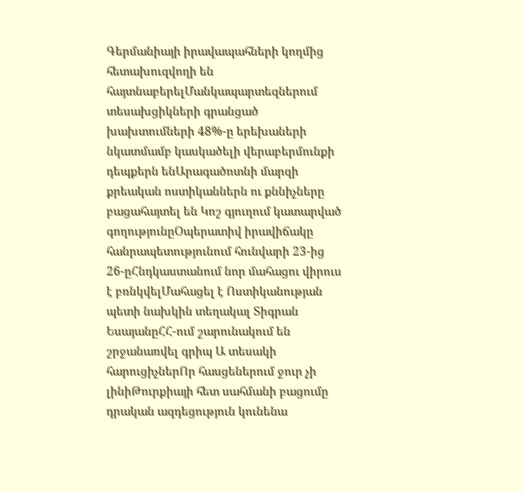Գերմանիայի իրավապահների կողմից հետախուզվողի են հայտնաբերելՄանկապարտեզներում տեսախցիկների գրանցած խախտումների 48%-ը երեխաների նկատմամբ կասկածելի վերաբերմունքի դեպքերն ենԱրագածոտնի մարզի քրեական ոստիկաններն ու քննիչները բացահայտել են Կոշ գյուղում կատարված գողությունըՕպերատիվ իրավիճակը հանրապետությունում հունվարի 23-ից 26-ըՀնդկաստանում նոր մահացու վիրուս է բռնկվելՄահացել է Ոստիկանության պետի նախկին տեղակալ Տիգրան ԵսայանըՀՀ-ում շարունակում են շրջանառվել գրիպ Ա տեսակի հարուցիչներՈր հասցեներում ջուր չի լինիԹուրքիայի հետ սահմանի բացումը դրական ազդեցություն կունենա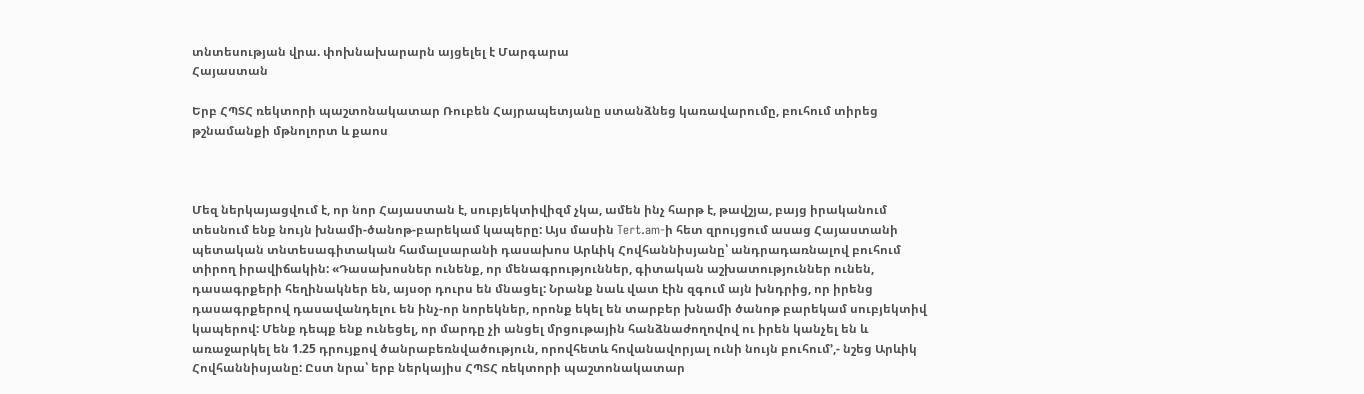տնտեսության վրա. փոխնախարարն այցելել է Մարգարա
Հայաստան

Երբ ՀՊՏՀ ռեկտորի պաշտոնակատար Ռուբեն Հայրապետյանը ստանձնեց կառավարումը, բուհում տիրեց թշնամանքի մթնոլորտ և քաոս



Մեզ ներկայացվում է, որ նոր Հայաստան է, սուբյեկտիվիզմ չկա, ամեն ինչ հարթ է, թավշյա, բայց իրականում տեսնում ենք նույն խնամի-ծանոթ-բարեկամ կապերը: Այս մասին Tert.am-ի հետ զրույցում ասաց Հայաստանի պետական տնտեսագիտական համալսարանի դասախոս Արևիկ Հովհաննիսյանը՝ անդրադառնալով բուհում տիրող իրավիճակին: «Դասախոսներ ունենք, որ մենագրություններ, գիտական աշխատություններ ունեն, դասագրքերի հեղինակներ են, այսօր դուրս են մնացել: Նրանք նաև վատ էին զգում այն խնդրից, որ իրենց դասագրքերով դասավանդելու են ինչ-որ նորեկներ, որոնք եկել են տարբեր խնամի ծանոթ բարեկամ սուբյեկտիվ կապերով: Մենք դեպք ենք ունեցել, որ մարդը չի անցել մրցութային հանձնաժողովով ու իրեն կանչել են և առաջարկել են 1.25 դրույքով ծանրաբեռնվածություն, որովհետև հովանավորյալ ունի նույն բուհում՚,- նշեց Արևիկ Հովհաննիսյանը: Ըստ նրա՝ երբ ներկայիս ՀՊՏՀ ռեկտորի պաշտոնակատար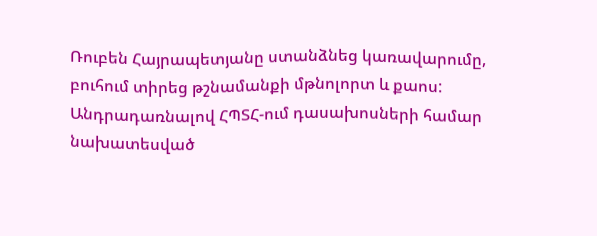Ռուբեն Հայրապետյանը ստանձնեց կառավարումը, բուհում տիրեց թշնամանքի մթնոլորտ և քաոս: Անդրադառնալով ՀՊՏՀ-ում դասախոսների համար նախատեսված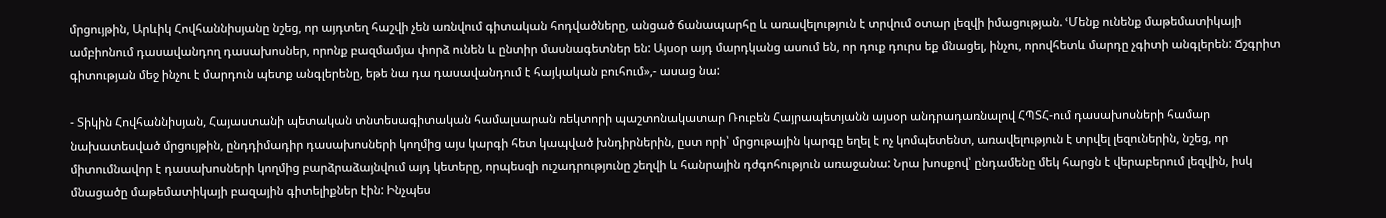մրցույթին, Արևիկ Հովհաննիսյանը նշեց, որ այդտեղ հաշվի չեն առնվում գիտական հոդվածները, անցած ճանապարհը և առավելություն է տրվում օտար լեզվի իմացության. ՙՄենք ունենք մաթեմատիկայի ամբիոնում դասավանդող դասախոսներ, որոնք բազմամյա փորձ ունեն և ընտիր մասնագետներ են: Այսօր այդ մարդկանց ասում են, որ դուք դուրս եք մնացել, ինչու, որովհետև մարդը չգիտի անգլերեն: Ճշգրիտ գիտության մեջ ինչու է մարդուն պետք անգլերենը, եթե նա դա դասավանդում է հայկական բուհում»,- ասաց նա:

- Տիկին Հովհաննիսյան, Հայաստանի պետական տնտեսագիտական համալսարան ռեկտորի պաշտոնակատար Ռուբեն Հայրապետյանն այսօր անդրադառնալով ՀՊՏՀ-ում դասախոսների համար նախատեսված մրցույթին, ընդդիմադիր դասախոսների կողմից այս կարգի հետ կապված խնդիրներին, ըստ որի՝ մրցութային կարգը եղել է ոչ կոմպետենտ, առավելություն է տրվել լեզուներին, նշեց, որ միտումնավոր է դասախոսների կողմից բարձրաձայնվում այդ կետերը, որպեսզի ուշադրությունը շեղվի և հանրային դժգոհություն առաջանա: Նրա խոսքով՝ ընդամենը մեկ հարցն է վերաբերում լեզվին, իսկ մնացածը մաթեմատիկայի բազային գիտելիքներ էին: Ինչպես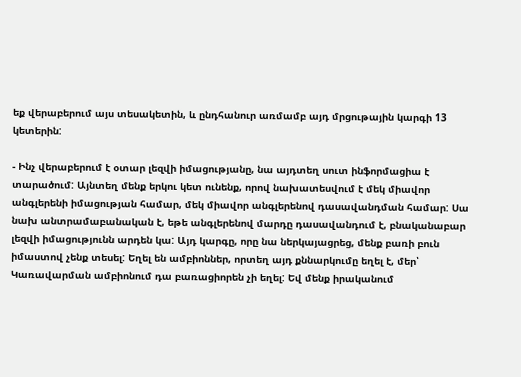եք վերաբերում այս տեսակետին, և ընդհանուր առմամբ այդ մրցութային կարգի 13 կետերին:

- Ինչ վերաբերում է օտար լեզվի իմացությանը, նա այդտեղ սուտ ինֆորմացիա է տարածում: Այնտեղ մենք երկու կետ ունենք, որով նախատեսվում է մեկ միավոր անգլերենի իմացության համար, մեկ միավոր անգլերենով դասավանդման համար: Սա նախ անտրամաբանական է, եթե անգլերենով մարդը դասավանդում է, բնականաբար լեզվի իմացությունն արդեն կա: Այդ կարգը, որը նա ներկայացրեց, մենք բառի բուն իմաստով չենք տեսել: Եղել են ամբիոններ, որտեղ այդ քննարկումը եղել է, մեր՝ Կառավարման ամբիոնում դա բառացիորեն չի եղել: Եվ մենք իրականում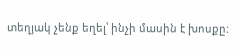տեղյակ չենք եղել՝ ինչի մասին է խոսքը: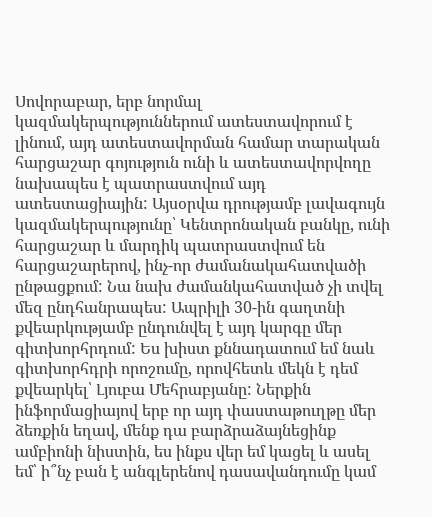Սովորաբար, երբ նորմալ կազմակերպություններում ատեստավորում է լինում, այդ ատեստավորման համար տարական հարցաշար գոյություն ունի և ատեստավորվողը նախապես է պատրաստվում այդ ատեստացիային: Այսօրվա դրությամբ լավագույն կազմակերպությունը՝ Կենտրոնական բանկը, ունի հարցաշար և մարդիկ պատրաստվում են հարցաշարերով, ինչ-որ ժամանակահատվածի ընթացքում: Նա նախ ժամանկահատված չի տվել մեզ ընդհանրապես: Ապրիլի 30-ին գաղտնի քվեարկությամբ ընդունվել է այդ կարգը մեր գիտխորհրդում: Ես խիստ քննադատում եմ նաև գիտխորհդրի որոշումը, որովհետև մեկն է դեմ քվեարկել՝ Լյուբա Մեհրաբյանը: Ներքին ինֆորմացիայով երբ որ այդ փաստաթուղթը մեր ձեռքին եղավ, մենք դա բարձրաձայնեցինք ամբիոնի նիստին, ես ինքս վեր եմ կացել և ասել եմ՝ ի՞նչ բան է անգլերենով դասավանդումը կամ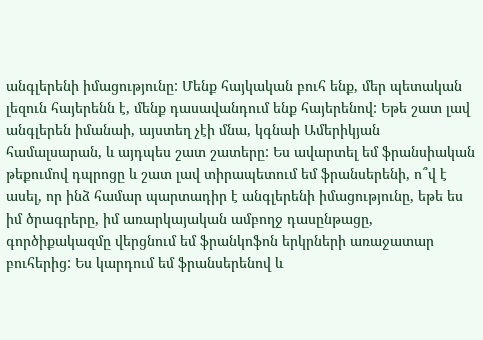անգլերենի իմացությունը: Մենք հայկական բուհ ենք, մեր պետական լեզուն հայերենն է, մենք դասավանդում ենք հայերենով: Եթե շատ լավ անգլերեն իմանաի, այստեղ չէի մնա, կգնաի Ամերիկյան համալսարան, և այդպես շատ շատերը: Ես ավարտել եմ ֆրանսիական թեքումով դպրոցը և շատ լավ տիրապետում եմ ֆրանսերենի, ո՞վ է ասել, որ ինձ համար պարտադիր է անգլերենի իմացությունը, եթե ես իմ ծրագրերը, իմ առարկայական ամբողջ դասընթացը, գործիքակազմը վերցնում եմ ֆրանկոֆոն երկրների առաջատար բուհերից: Ես կարդում եմ ֆրանսերենով և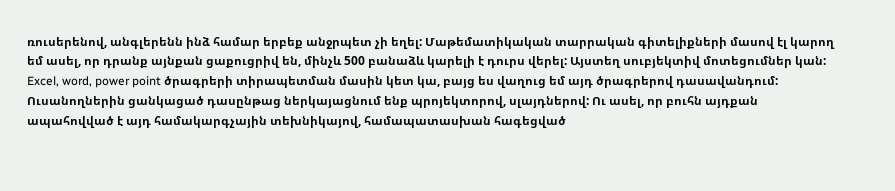ռուսերենով, անգլերենն ինձ համար երբեք անջրպետ չի եղել: Մաթեմատիկական տարրական գիտելիքների մասով էլ կարող եմ ասել, որ դրանք այնքան ցաքուցրիվ են, մինչև 500 բանաձև կարելի է դուրս վերել: Այստեղ սուբյեկտիվ մոտեցումներ կան: Excel, word, power point ծրագրերի տիրապետման մասին կետ կա, բայց ես վաղուց եմ այդ ծրագրերով դասավանդում: Ուսանողներին ցանկացած դասընթաց ներկայացնում ենք պրոյեկտորով, սլայդներով: Ու ասել, որ բուհն այդքան ապահովված է այդ համակարգչային տեխնիկայով, համապատասխան հագեցված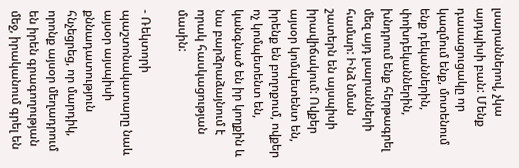լսարաններով, չկա այդպիսի բան: Մենք դասացուցակը որ կազմում ենք, մոտենում ենք դեկաններին, փոխդեկաններին, խնդրում ենք հերթագրել մեզ այդ լսարանների համար: Ինձ նման շատերն են այսպիսի իրավիճակում: Ովքեր այսօր կոմպետենտ են, իրենք են բողոքում, ովքեր ոչ կոմպետենտ են, կանգնած են իր կողքին և նա բարձրաձայնում է որակ հասկացության մասին:

- Ռեկտորի պաշտոնակատարը նաև այսօր այսպիսի քննադատություն հնչեցրեց, որ մարդիկ, որոնք այսօր մեղադրում են իրեն գրագողության մեջ, իրականում գրել են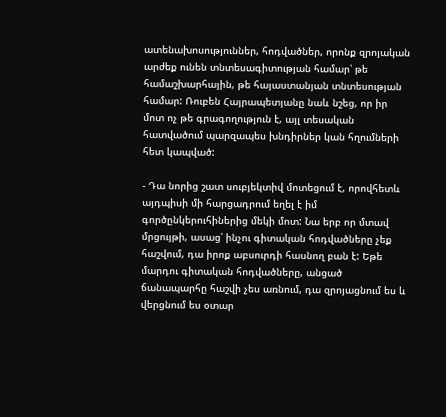ատենախոսություններ, հոդվածներ, որոնք զրոյական արժեք ունեն տնտեսագիտության համար՝ թե համաշխարհային, թե հայաստանյան տնտեսության համար: Ռուբեն Հայրապետյանը նաև նշեց, որ իր մոտ ոչ թե գրագողություն է, այլ տեսական հատվածում պարզապես խնդիրներ կան հղումների հետ կապված:

- Դա նորից շատ սուբյեկտիվ մոտեցում է, որովհետև այդպիսի մի հարցադրում եղել է իմ գործընկերուհիներից մեկի մոտ: Նա երբ որ մտավ մրցույթի, ասաց՝ ինչու գիտական հոդվածները չեք հաշվում, դա իրոք աբսուրդի հասնող բան է: Եթե մարդու գիտական հոդվածները, անցած ճանապարհը հաշվի չես առնում, դա զրոյացնում ես և վերցնում ես օտար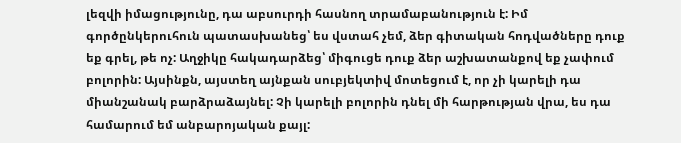լեզվի իմացությունը, դա աբսուրդի հասնող տրամաբանություն է: Իմ գործընկերուհուն պատասխանեց՝ ես վստահ չեմ, ձեր գիտական հոդվածները դուք եք գրել, թե ոչ: Աղջիկը հակադարձեց՝ միգուցե դուք ձեր աշխատանքով եք չափում բոլորին: Այսինքն, այստեղ այնքան սուբյեկտիվ մոտեցում է, որ չի կարելի դա միանշանակ բարձրաձայնել: Չի կարելի բոլորին դնել մի հարթության վրա, ես դա համարում եմ անբարոյական քայլ: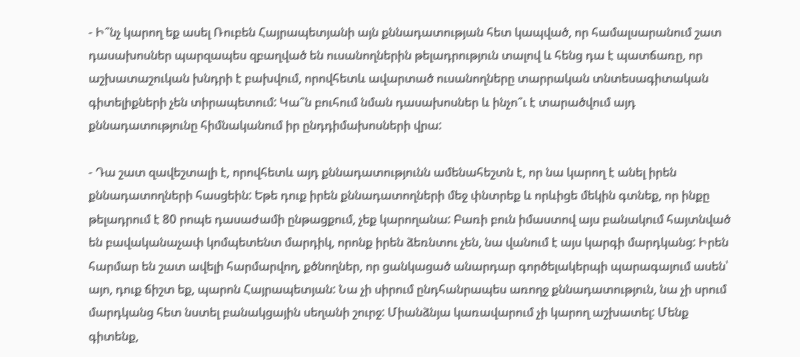- Ի՞նչ կարող եք ասել Ռուբեն Հայրապետյանի այն քննադատության հետ կապված, որ համալսարանում շատ դասախոսներ պարզապես զբաղված են ուսանողներին թելադրություն տալով և հենց դա է պատճառը, որ աշխատաշուկան խնդրի է բախվում, որովհետև ավարտած ուսանողները տարրական տնտեսագիտական գիտելիքների չեն տիրապետում: Կա՞ն բուհում նման դասախոսներ և ինչո՞ւ է տարածվում այդ քննադատությունը հիմնականում իր ընդդիմախոսների վրա:

- Դա շատ զավեշտալի է, որովհետև այդ քննադատությունն ամենահեշտն է, որ նա կարող է անել իրեն քննադատողների հասցեին: Եթե դուք իրեն քննադատողների մեջ փնտրեք և որևիցե մեկին գտնեք, որ ինքը թելադրում է 80 րոպե դասաժամի ընթացքում, չեք կարողանա: Բառի բուն իմաստով այս բանակում հայտնված են բավականաչափ կոմպետենտ մարդիկ, որոնք իրեն ձեռնտու չեն, նա վանում է այս կարգի մարդկանց: Իրեն հարմար են շատ ավելի հարմարվող, քծնողներ, որ ցանկացած անարդար գործելակերպի պարագայում ասեն՝ այո, դուք ճիշտ եք, պարոն Հայրապետյան: Նա չի սիրում ընդհանրապես առողջ քննադատություն, նա չի սրում մարդկանց հետ նստել բանակցային սեղանի շուրջ: Միանձնյա կառավարում չի կարող աշխատել: Մենք գիտենք,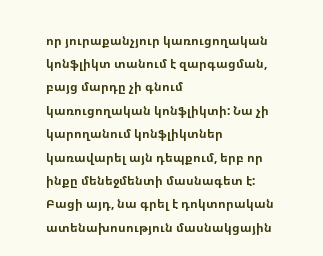որ յուրաքանչյուր կառուցողական կոնֆլիկտ տանում է զարգացման, բայց մարդը չի գնում կառուցողական կոնֆլիկտի: Նա չի կարողանում կոնֆլիկտներ կառավարել այն դեպքում, երբ որ ինքը մենեջմենտի մասնագետ է: Բացի այդ, նա գրել է դոկտորական ատենախոսություն մասնակցային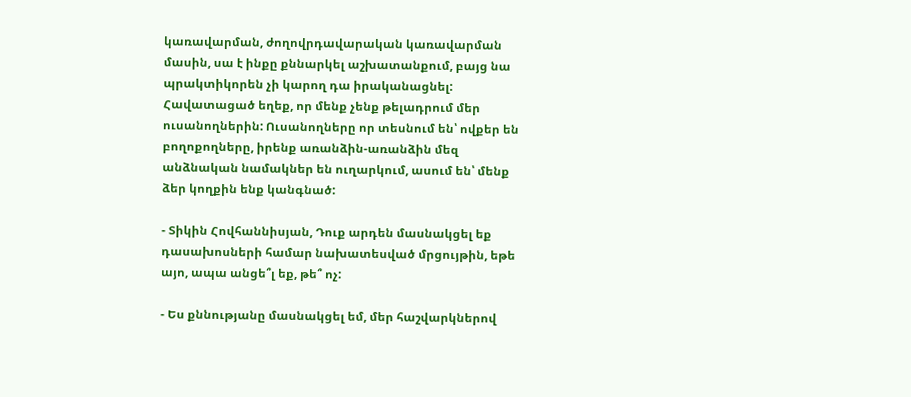կառավարման, ժողովրդավարական կառավարման մասին, սա է ինքը քննարկել աշխատանքում, բայց նա պրակտիկորեն չի կարող դա իրականացնել: Հավատացած եղեք, որ մենք չենք թելադրում մեր ուսանողներին: Ուսանողները որ տեսնում են՝ ովքեր են բողոքողները, իրենք առանձին-առանձին մեզ անձնական նամակներ են ուղարկում, ասում են՝ մենք ձեր կողքին ենք կանգնած:

- Տիկին Հովհաննիսյան, Դուք արդեն մասնակցել եք դասախոսների համար նախատեսված մրցույթին, եթե այո, ապա անցե՞լ եք, թե՞ ոչ:

- Ես քննությանը մասնակցել եմ, մեր հաշվարկներով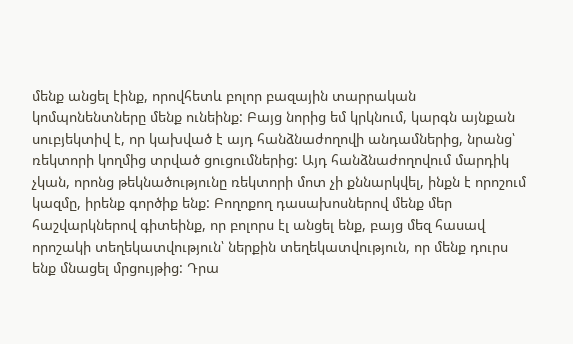մենք անցել էինք, որովհետև բոլոր բազային տարրական կոմպոնենտները մենք ունեինք: Բայց նորից եմ կրկնում, կարգն այնքան սուբյեկտիվ է, որ կախված է այդ հանձնաժողովի անդամներից, նրանց՝ ռեկտորի կողմից տրված ցուցումներից: Այդ հանձնաժողովում մարդիկ չկան, որոնց թեկնածությունը ռեկտորի մոտ չի քննարկվել, ինքն է որոշում կազմը, իրենք գործիք ենք: Բողոքող դասախոսներով մենք մեր հաշվարկներով գիտեինք, որ բոլորս էլ անցել ենք, բայց մեզ հասավ որոշակի տեղեկատվություն՝ ներքին տեղեկատվություն, որ մենք դուրս ենք մնացել մրցույթից: Դրա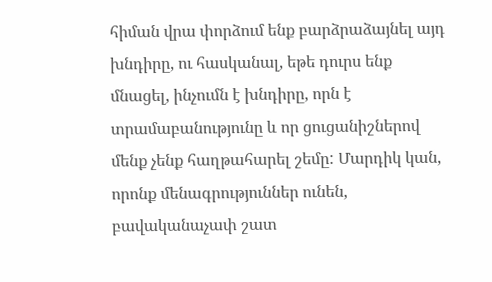հիման վրա փորձում ենք բարձրաձայնել այդ խնդիրը, ու հասկանալ, եթե դուրս ենք մնացել, ինչումն է խնդիրը, որն է տրամաբանությունը և որ ցուցանիշներով մենք չենք հաղթահարել շեմը: Մարդիկ կան, որոնք մենագրություններ ունեն, բավականաչափ շատ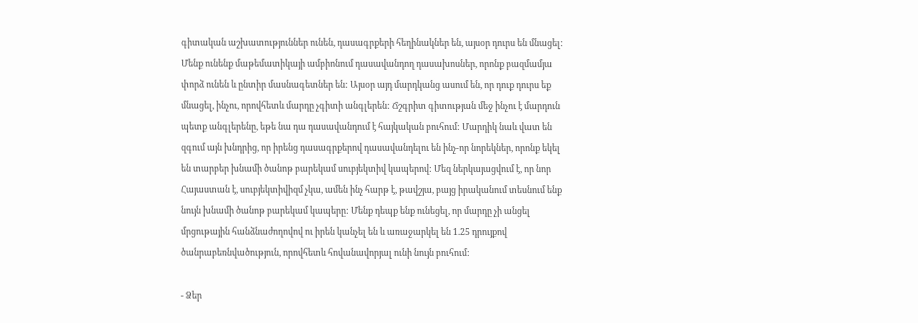գիտական աշխատություններ ունեն, դասագրքերի հեղինակներ են, այսօր դուրս են մնացել: Մենք ունենք մաթեմատիկայի ամբիոնում դասավանդող դասախոսներ, որոնք բազմամյա փորձ ունեն և ընտիր մասնագետներ են: Այսօր այդ մարդկանց ասում են, որ դուք դուրս եք մնացել, ինչու, որովհետև մարդը չգիտի անգլերեն: Ճշգրիտ գիտության մեջ ինչու է մարդուն պետք անգլերենը, եթե նա դա դասավանդում է հայկական բուհում: Մարդիկ նաև վատ են զգում այն խնդրից, որ իրենց դասագրքերով դասավանդելու են ինչ-որ նորեկներ, որոնք եկել են տարբեր խնամի ծանոթ բարեկամ սուբյեկտիվ կապերով: Մեզ ներկայացվում է, որ նոր Հայաստան է, սուբյեկտիվիզմ չկա, ամեն ինչ հարթ է, թավշյա, բայց իրականում տեսնում ենք նույն խնամի ծանոթ բարեկամ կապերը: Մենք դեպք ենք ունեցել, որ մարդը չի անցել մրցութային հանձնաժողովով ու իրեն կանչել են և առաջարկել են 1.25 դրույքով ծանրաբեռնվածություն, որովհետև հովանավորյալ ունի նույն բուհում:

- Ձեր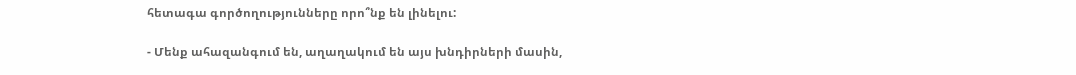հետագա գործողությունները որո՞նք են լինելու:

- Մենք ահազանգում են, աղաղակում են այս խնդիրների մասին,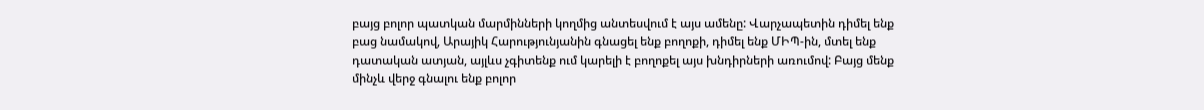բայց բոլոր պատկան մարմինների կողմից անտեսվում է այս ամենը: Վարչապետին դիմել ենք բաց նամակով, Արայիկ Հարությունյանին գնացել ենք բողոքի, դիմել ենք ՄԻՊ-ին, մտել ենք դատական ատյան, այլևս չգիտենք ում կարելի է բողոքել այս խնդիրների առումով: Բայց մենք մինչև վերջ գնալու ենք բոլոր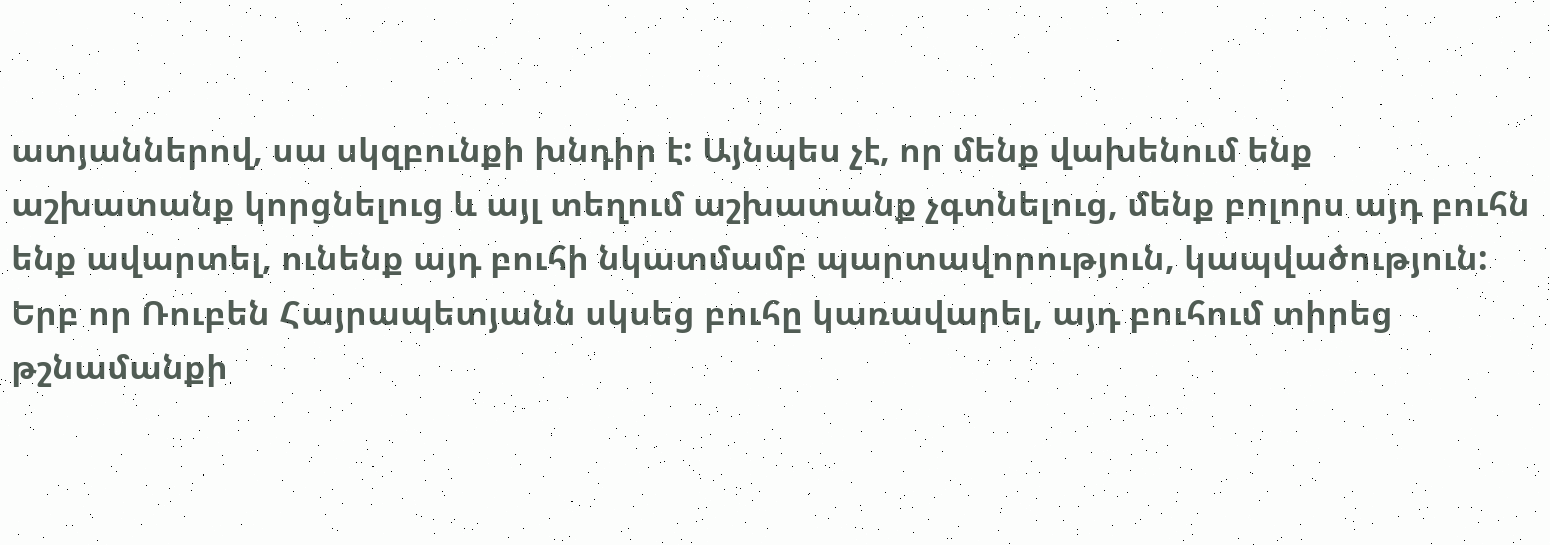ատյաններով, սա սկզբունքի խնդիր է: Այնպես չէ, որ մենք վախենում ենք աշխատանք կորցնելուց և այլ տեղում աշխատանք չգտնելուց, մենք բոլորս այդ բուհն ենք ավարտել, ունենք այդ բուհի նկատմամբ պարտավորություն, կապվածություն: Երբ որ Ռուբեն Հայրապետյանն սկսեց բուհը կառավարել, այդ բուհում տիրեց թշնամանքի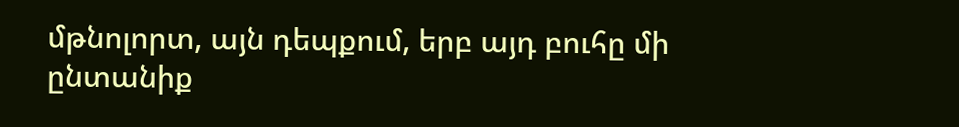մթնոլորտ, այն դեպքում, երբ այդ բուհը մի ընտանիք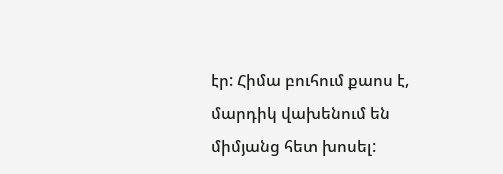էր: Հիմա բուհում քաոս է, մարդիկ վախենում են միմյանց հետ խոսել: